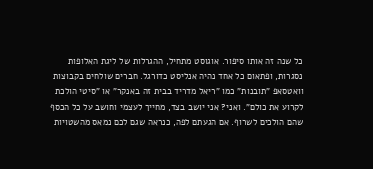כל שנה זה אותו סיפור. אוגוסט מתחיל, ההגרלות של ליגת האלופות נסגרות, ופתאום כל אחד נהיה אנליסט כדורגל. חברים שולחים בקבוצות וואטסאפ "תובנות" כמו "ריאל מדריד בבית זה באנקר" או "סיטי הולכת לקרוע את כולם". ואני? אני יושב בצד, מחייך לעצמי וחושב על כל הכסף שהם הולכים לשרוף. אם הגעתם לפה, כנראה שגם לכם נמאס מהשטויות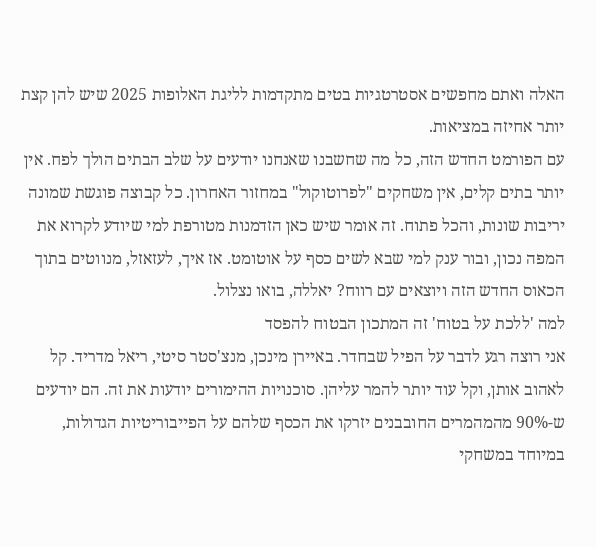האלה ואתם מחפשים אסטרטגיות בטים מתקדמות לליגת האלופות 2025 שיש להן קצת יותר אחיזה במציאות.
עם הפורמט החדש הזה, כל מה שחשבנו שאנחנו יודעים על שלב הבתים הולך לפח. אין יותר בתים קלים, אין משחקים "לפרוטוקול" במחזור האחרון. כל קבוצה פוגשת שמונה יריבות שונות, והכל פתוח. זה אומר שיש כאן הזדמנות מטורפת למי שיודע לקרוא את המפה נכון, ובור ענק למי שבא לשים כסף על אוטומט. אז איך, לעזאזל, מנווטים בתוך הכאוס החדש הזה ויוצאים עם רווח? יאללה, בואו נצלול.
למה 'ללכת על בטוח' זה המתכון הבטוח להפסד
אני רוצה רגע לדבר על הפיל שבחדר. באיירן מינכן, מנצ'סטר סיטי, ריאל מדריד. קל לאהוב אותן, וקל עוד יותר להמר עליהן. סוכנויות ההימורים יודעות את זה. הם יודעים ש-90% מהמהמרים החובבנים יזרקו את הכסף שלהם על הפייבוריטיות הגדולות, במיוחד במשחקי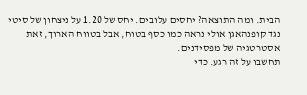הבית. ומה התוצאה? יחסים עלובים. יחס של 1.20 על ניצחון של סיטי נגד קופנהאגן אולי נראה כמו כסף בטוח, אבל בטווח הארוך, זאת אסטרטגיה של מפסידנים.
תחשבו על זה רגע. כדי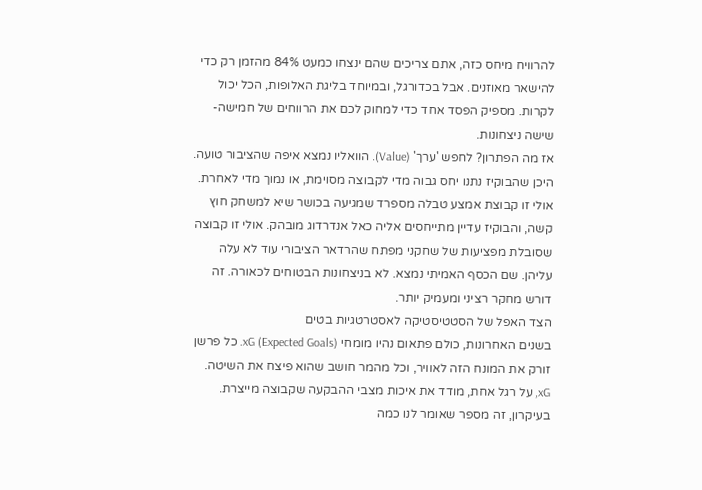להרוויח מיחס כזה, אתם צריכים שהם ינצחו כמעט 84% מהזמן רק כדי להישאר מאוזנים. אבל בכדורגל, ובמיוחד בליגת האלופות, הכל יכול לקרות. מספיק הפסד אחד כדי למחוק לכם את הרווחים של חמישה-שישה ניצחונות.
אז מה הפתרון? לחפש 'ערך' (Value). הוואליו נמצא איפה שהציבור טועה. היכן שהבוקיז נתנו יחס גבוה מדי לקבוצה מסוימת, או נמוך מדי לאחרת. אולי זו קבוצת אמצע טבלה מספרד שמגיעה בכושר שיא למשחק חוץ קשה, והבוקיז עדיין מתייחסים אליה כאל אנדרדוג מובהק. אולי זו קבוצה שסובלת מפציעות של שחקני מפתח שהרדאר הציבורי עוד לא עלה עליהן. שם הכסף האמיתי נמצא. לא בניצחונות הבטוחים לכאורה. זה דורש מחקר רציני ומעמיק יותר.
הצד האפל של הסטטיסטיקה לאסטרטגיות בטים
בשנים האחרונות, כולם פתאום נהיו מומחי xG (Expected Goals). כל פרשן זורק את המונח הזה לאוויר, וכל מהמר חושב שהוא פיצח את השיטה. xG, על רגל אחת, מודד את איכות מצבי ההבקעה שקבוצה מייצרת. בעיקרון, זה מספר שאומר לנו כמה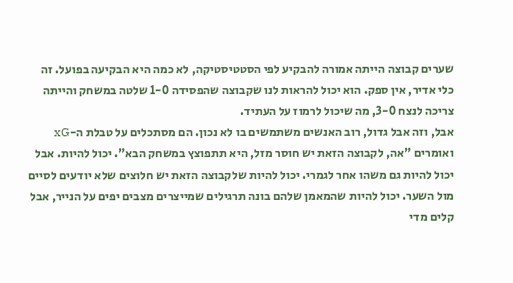שערים קבוצה הייתה אמורה להבקיע לפי הסטטיסטיקה, לא כמה היא הבקיעה בפועל. זה כלי אדיר, אין ספק. הוא יכול להראות לנו שקבוצה שהפסידה 1-0 שלטה במשחק והייתה צריכה לנצח 3-0, מה שיכול לרמוז על העתיד.
אבל, וזה אבל גדול, רוב האנשים משתמשים בו לא נכון. הם מסתכלים על טבלת ה-xG ואומרים "אה, לקבוצה הזאת יש חוסר מזל, היא תתפוצץ במשחק הבא". יכול להיות. אבל יכול להיות גם משהו אחר לגמרי. יכול להיות שלקבוצה הזאת יש חלוצים שלא יודעים לסיים מול השער. יכול להיות שהמאמן שלהם בונה תרגילים שמייצרים מצבים יפים על הנייר, אבל קלים מדי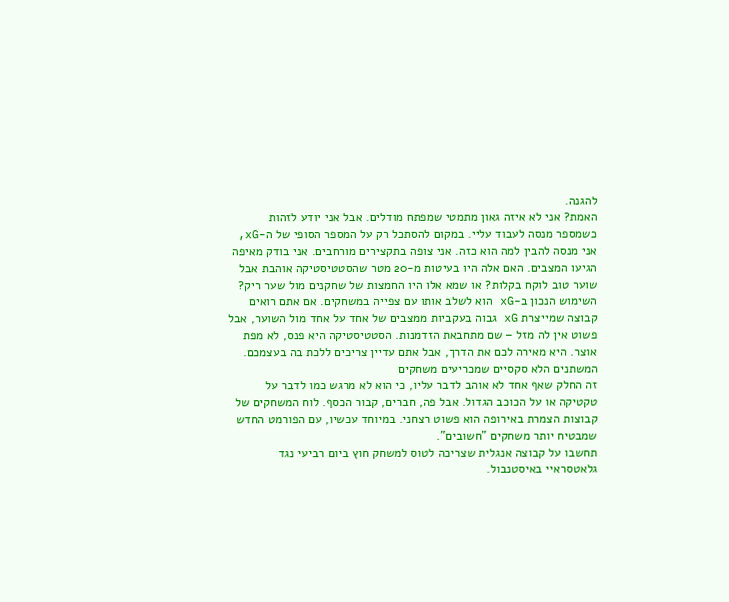להגנה.
האמת? אני לא איזה גאון מתמטי שמפתח מודלים. אבל אני יודע לזהות כשמספר מנסה לעבוד עליי. במקום להסתכל רק על המספר הסופי של ה-xG, אני מנסה להבין למה הוא כזה. אני צופה בתקצירים מורחבים. אני בודק מאיפה הגיעו המצבים. האם אלה היו בעיטות מ-20 מטר שהסטטיסטיקה אוהבת אבל שוער טוב לוקח בקלות? או שמא אלו היו החמצות של שחקנים מול שער ריק?
השימוש הנכון ב-xG הוא לשלב אותו עם צפייה במשחקים. אם אתם רואים קבוצה שמייצרת xG גבוה בעקביות ממצבים של אחד על אחד מול השוער, אבל פשוט אין לה מזל – שם מתחבאת הזדמנות. הסטטיסטיקה היא פנס, לא מפת אוצר. היא מאירה לכם את הדרך, אבל אתם עדיין צריכים ללכת בה בעצמכם.
המשתנים הלא סקסיים שמכריעים משחקים
זה החלק שאף אחד לא אוהב לדבר עליו, כי הוא לא מרגש כמו לדבר על טקטיקה או על הכוכב הגדול. אבל פה, חברים, קבור הכסף. לוח המשחקים של קבוצות הצמרת באירופה הוא פשוט רצחני. במיוחד עכשיו, עם הפורמט החדש שמבטיח יותר משחקים "חשובים".
תחשבו על קבוצה אנגלית שצריכה לטוס למשחק חוץ ביום רביעי נגד גלאטסראיי באיסטנבול.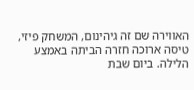האווירה שם זה גיהינום, המשחק פיזי, טיסה ארוכה חזרה הביתה באמצע הלילה. ביום שבת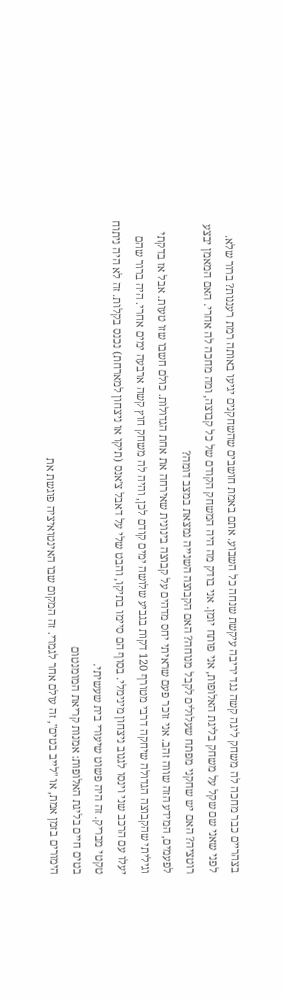בצהריים כבר מחכה לה משחק ליגה קשה נגד יריבה עיקשת שנחה כל השבוע. אתם באמת חושבים שהשחקנים יגיעו באותה רמת רעננות? ברור שלא.
לפני שאני שם שקל על משחק בליגת האלופות, אני פותח יומן. אני בודק מה היה המשחק הקודם של כל קבוצה, ומה מחכה לה אחרי. האם המאמן יבצע רוטציה? האם יש שחקני מפתח שעלולים לקבל מנוחה? האם הקבוצה השנייה נמצאת במצב דומה?
לפעמים, המידע הזה שווה זהב. אני זוכר פעם שראיתי יחס מדהים על קבוצה בינונית שאירחה את אחת הגדולות. כולם חשבו שזו טעות. אבל אז בדקתי וגיליתי שהקבוצה הגדולה שיחקה דרבי מטורף 120 דקות בגביע שלושה ימים קודם לכן, והיה לה משחק חוץ קשה ארבעה ימים אחרי. היה ברור שהם יעלו עם הרכב שני וינסו לגנוב ניצחון מינימלי. בסוף הם סיימו בתיקו, והבט שלי על דאבל צ'אנס (תיקו או ניצחון למארחת) נכנס בקלות. זה לא היה ניתוח טקטי מבריק. זה היה פשוט שיעורי בית שעשיתי.
בטים חיים בליגת האלופות: אמנות קריאת המומנטום
הימורים בזמן אמת, או "לייב בטים", זה עולם אחר לגמרי. זה המקום שבו האינטואיציה פוגשת את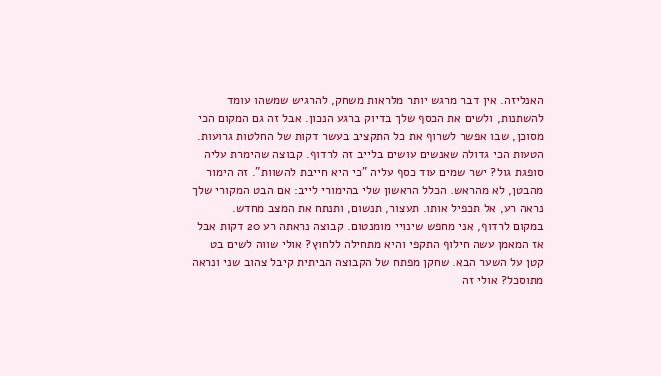האנליזה. אין דבר מרגש יותר מלראות משחק, להרגיש שמשהו עומד להשתנות, ולשים את הכסף שלך בדיוק ברגע הנכון. אבל זה גם המקום הכי מסוכן, שבו אפשר לשרוף את כל התקציב בעשר דקות של החלטות גרועות.
הטעות הכי גדולה שאנשים עושים בלייב זה לרדוף. קבוצה שהימרת עליה סופגת גול? ישר שמים עוד כסף עליה "כי היא חייבת להשוות". זה הימור מהבטן, לא מהראש. הכלל הראשון שלי בהימורי לייב: אם הבט המקורי שלך נראה רע, אל תכפיל אותו. תעצור, תנשום, ותנתח את המצב מחדש.
במקום לרדוף, אני מחפש שינויי מומנטום. קבוצה נראתה רע 20 דקות אבל אז המאמן עשה חילוף התקפי והיא מתחילה ללחוץ? אולי שווה לשים בט קטן על השער הבא. שחקן מפתח של הקבוצה הביתית קיבל צהוב שני ונראה מתוסכל? אולי זה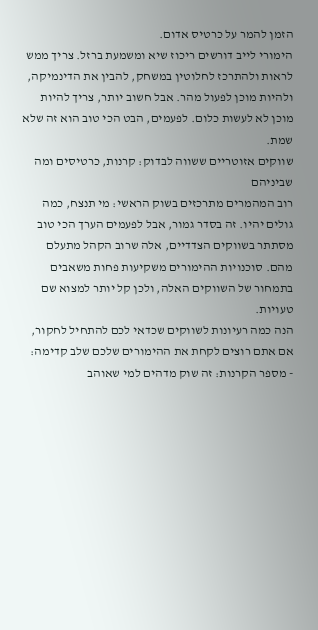הזמן להמר על כרטיס אדום.
הימורי לייב דורשים ריכוז שיא ומשמעת ברזל. צריך ממש לראות ולהתרכז לחלוטין במשחק, להבין את הדינמיקה, ולהיות מוכן לפעול מהר. אבל חשוב יותר, צריך להיות מוכן לא לעשות כלום. לפעמים, הבט הכי טוב הוא זה שלא שמת.
שווקים אזוטריים ששווה לבדוק: קרנות, כרטיסים ומה שביניהם
רוב המהמרים מתרכזים בשוק הראשי: מי תנצח, כמה גולים יהיו. זה בסדר גמור, אבל לפעמים הערך הכי טוב מסתתר בשווקים הצדדיים, אלה שרוב הקהל מתעלם מהם. סוכנויות ההימורים משקיעות פחות משאבים בתמחור של השווקים האלה, ולכן קל יותר למצוא שם טעויות.
הנה כמה רעיונות לשווקים שכדאי לכם להתחיל לחקור, אם אתם רוצים לקחת את ההימורים שלכם שלב קדימה:
- מספר הקרנות: זה שוק מדהים למי שאוהב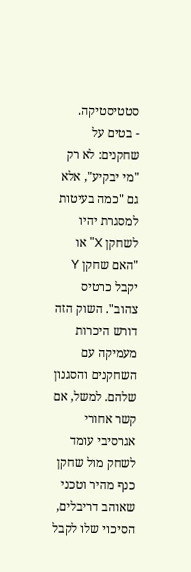סטטיסטיקה.
- בטים על שחקנים: לא רק "מי יבקיע", אלא גם "כמה בעיטות למסגרת יהיו לשחקן X" או "האם שחקן Y יקבל כרטיס צהוב". השוק הזה דורש היכרות מעמיקה עם השחקנים והסגנון שלהם. למשל, אם קשר אחורי אגרסיבי עומד לשחק מול שחקן כנף מהיר וטכני שאוהב דריבלים, הסיכוי שלו לקבל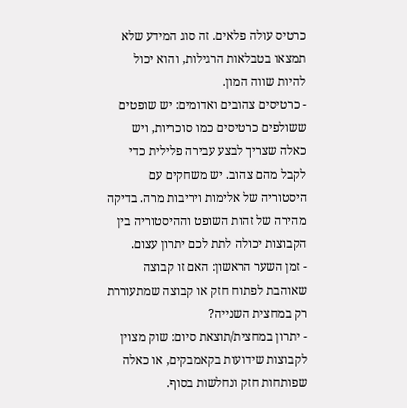כרטיס עולה פלאים. זה סוג המידע שלא תמצאו בטבלאות הרגילות, והוא יכול להיות שווה המון.
- כרטיסים צהובים ואדומים: יש שופטים ששולפים כרטיסים כמו סוכריות, ויש כאלה שצריך לבצע עבירה פלילית כדי לקבל מהם צהוב. יש משחקים עם היסטוריה של אלימות ויריבות מרה. בדיקה מהירה של זהות השופט וההיסטוריה בין הקבוצות יכולה לתת לכם יתרון עצום.
- זמן השער הראשון: האם זו קבוצה שאוהבת לפתוח חזק או קבוצה שמתעוררת רק במחצית השנייה?
- יתרון במחצית/תוצאת סיום: שוק מצוין לקבוצות שידועות בקאמבקים, או כאלה שפותחות חזק ונחלשות בסוף.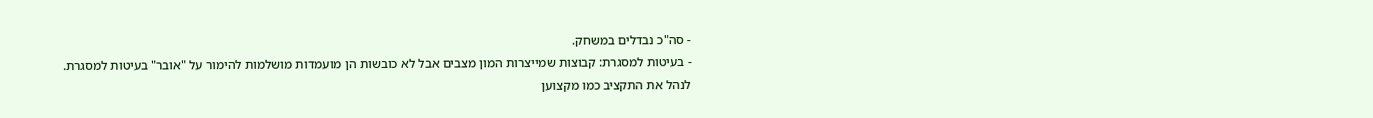- סה"כ נבדלים במשחק.
- בעיטות למסגרת: קבוצות שמייצרות המון מצבים אבל לא כובשות הן מועמדות מושלמות להימור על "אובר" בעיטות למסגרת.
לנהל את התקציב כמו מקצוען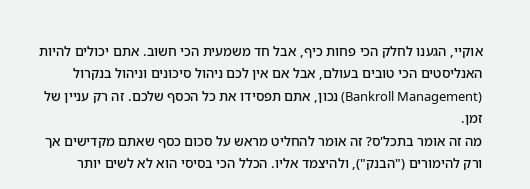אוקיי, הגענו לחלק הכי פחות כיף, אבל חד משמעית הכי חשוב. אתם יכולים להיות האנליסטים הכי טובים בעולם, אבל אם אין לכם ניהול סיכונים וניהול בנקרול (Bankroll Management) נכון, אתם תפסידו את כל הכסף שלכם. זה רק עניין של זמן.
מה זה אומר בתכל'ס? זה אומר להחליט מראש על סכום כסף שאתם מקדישים אך ורק להימורים ("הבנק"), ולהיצמד אליו. הכלל הכי בסיסי הוא לא לשים יותר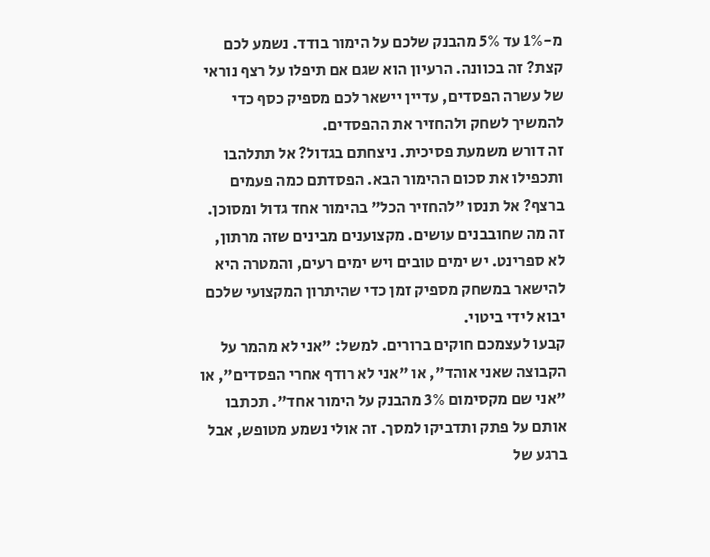מ-1% עד 5% מהבנק שלכם על הימור בודד. נשמע לכם קצת? זה בכוונה. הרעיון הוא שגם אם תיפלו על רצף נוראי של עשרה הפסדים, עדיין יישאר לכם מספיק כסף כדי להמשיך לשחק ולהחזיר את ההפסדים.
זה דורש משמעת פסיכית. ניצחתם בגדול? אל תתלהבו ותכפילו את סכום ההימור הבא. הפסדתם כמה פעמים ברצף? אל תנסו "להחזיר הכל" בהימור אחד גדול ומסוכן. זה מה שחובבנים עושים. מקצוענים מבינים שזה מרתון, לא ספרינט. יש ימים טובים ויש ימים רעים, והמטרה היא להישאר במשחק מספיק זמן כדי שהיתרון המקצועי שלכם יבוא לידי ביטוי.
קבעו לעצמכם חוקים ברורים. למשל: "אני לא מהמר על הקבוצה שאני אוהד", או "אני לא רודף אחרי הפסדים", או "אני שם מקסימום 3% מהבנק על הימור אחד". תכתבו אותם על פתק ותדביקו למסך. זה אולי נשמע מטופש, אבל ברגע של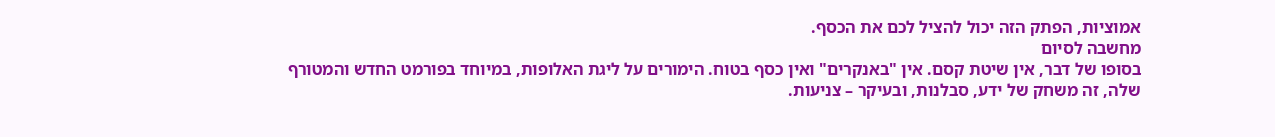אמוציות, הפתק הזה יכול להציל לכם את הכסף.
מחשבה לסיום
בסופו של דבר, אין שיטת קסם. אין "באנקרים" ואין כסף בטוח. הימורים על ליגת האלופות, במיוחד בפורמט החדש והמטורף שלה, זה משחק של ידע, סבלנות, ובעיקר – צניעות.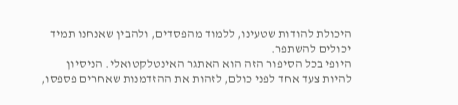היכולת להודות שטעינו, ללמוד מהפסדים, ולהבין שאנחנו תמיד יכולים להשתפר.
היופי בכל הסיפור הזה הוא האתגר האינטלקטואלי. הניסיון להיות צעד אחד לפני כולם, לזהות את ההזדמנות שאחרים פספסו,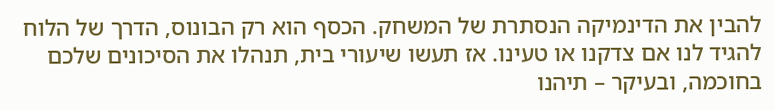להבין את הדינמיקה הנסתרת של המשחק. הכסף הוא רק הבונוס, הדרך של הלוח להגיד לנו אם צדקנו או טעינו. אז תעשו שיעורי בית, תנהלו את הסיכונים שלכם בחוכמה, ובעיקר – תיהנו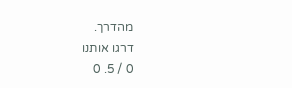מהדרך.
דרגו אותנו
0 / 5. 0